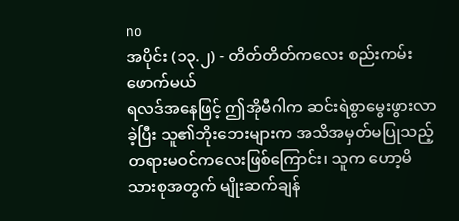no
အပိုင်း (၁၃.၂) - တိတ်တိတ်ကလေး စည်းကမ်းဖောက်မယ်
ရလဒ်အနေဖြင့် ဤအိုမီဂါက ဆင်းရဲစွာမွေးဖွားလာခဲ့ပြီး သူ၏ဘိုးဘေးများက အသိအမှတ်မပြုသည့် တရားမဝင်ကလေးဖြစ်ကြောင်း၊ သူက ဟော့မိသားစုအတွက် မျိုးဆက်ချန်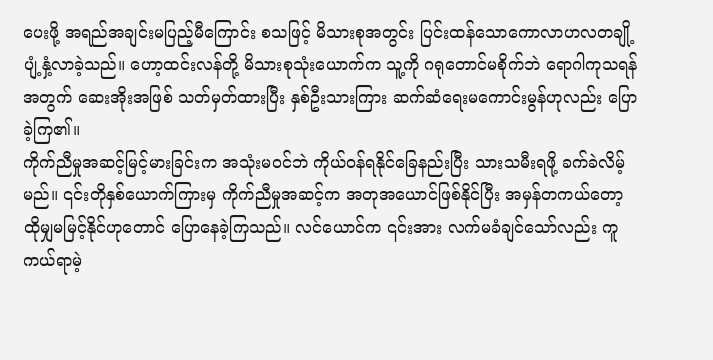ပေးဖို့ အရည်အချင်းမပြည့်မီကြောင်း စသဖြင့် မိသားစုအတွင်း ပြင်းထန်သောကောလာဟလတချို့ ပျံ့နှံ့လာခဲ့သည်။ ဟော့ထင်းလန်တို့ မိသားစုသုံးယောက်က သူ့ကို ဂရုတောင်မစိုက်ဘဲ ရောဂါကုသရန်အတွက် ဆေးအိုးအဖြစ် သတ်မှတ်ထားပြီး နှစ်ဦးသားကြား ဆက်ဆံရေးမကောင်းမွန်ဟုလည်း ပြောခဲ့ကြ၏။
ကိုက်ညီမှုအဆင့်မြင့်မားခြင်းက အသုံးမဝင်ဘဲ ကိုယ်ဝန်ရနိုင်ခြေနည်းပြီး သားသမီးရဖို့ ခက်ခဲလိမ့်မည်။ ၎င်းတိုနှစ်ယောက်ကြားမှ ကိုက်ညီမှုအဆင့်က အတုအယောင်ဖြစ်နိုင်ပြီး အမှန်တကယ်တော့ ထိုမျှမမြင့်နိုင်ဟုတောင် ပြောနေခဲ့ကြသည်။ လင်ယောင်က ၎င်းအား လက်မခံချင်သော်လည်း ကူကယ်ရာမဲ့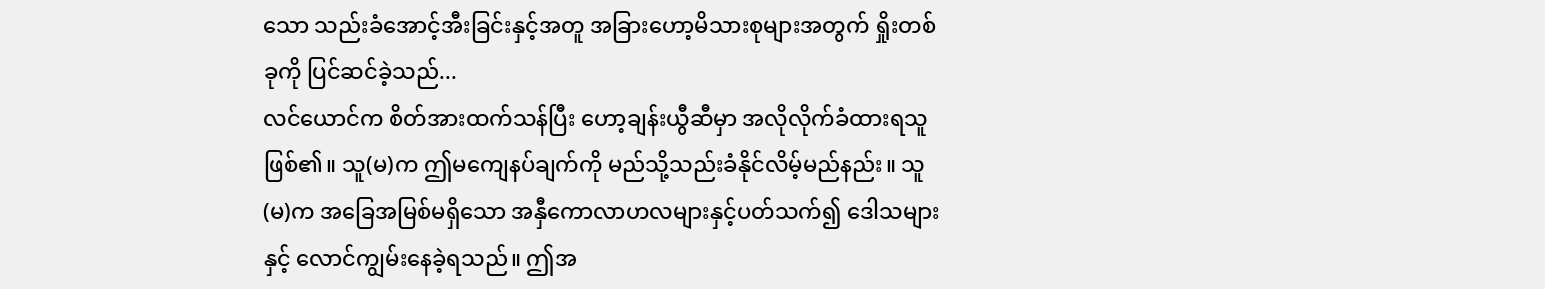သော သည်းခံအောင့်အီးခြင်းနှင့်အတူ အခြားဟော့မိသားစုများအတွက် ရှိုးတစ်ခုကို ပြင်ဆင်ခဲ့သည်...
လင်ယောင်က စိတ်အားထက်သန်ပြီး ဟော့ချန်းယွီဆီမှာ အလိုလိုက်ခံထားရသူဖြစ်၏။ သူ(မ)က ဤမကျေနပ်ချက်ကို မည်သို့သည်းခံနိုင်လိမ့်မည်နည်း။ သူ(မ)က အခြေအမြစ်မရှိသော အနှီကောလာဟလများနှင့်ပတ်သက်၍ ဒေါသများနှင့် လောင်ကျွမ်းနေခဲ့ရသည်။ ဤအ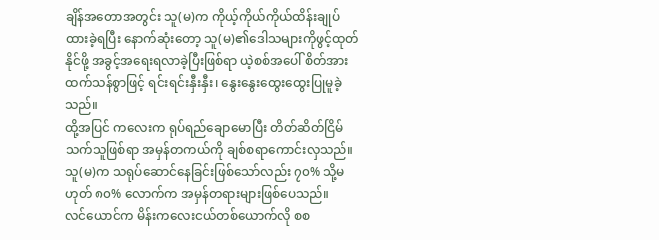ချိန်အတောအတွင်း သူ(မ)က ကိုယ့်ကိုယ်ကိုယ်ထိန်းချုပ်ထားခဲ့ရပြီး နောက်ဆုံးတော့ သူ(မ)၏ဒေါသများကိုဖွင့်ထုတ်နိုင်ဖို့ အခွင့်အရေးရလာခဲ့ပြီးဖြစ်ရာ ယဲ့စစ်အပေါ် စိတ်အားထက်သန်စွာဖြင့် ရင်းရင်းနှီးနှီး၊ နွေးနွေးထွေးထွေးပြုမူခဲ့သည်။
ထို့အပြင် ကလေးက ရုပ်ရည်ချောမောပြီး တိတ်ဆိတ်ငြိမ်သက်သူဖြစ်ရာ အမှန်တကယ်ကို ချစ်စရာကောင်းလှသည်။ သူ(မ)က သရုပ်ဆောင်နေခြင်းဖြစ်သော်လည်း ၇၀% သို့မဟုတ် ၈၀% လောက်က အမှန်တရားများဖြစ်ပေသည်။
လင်ယောင်က မိန်းကလေးငယ်တစ်ယောက်လို စစ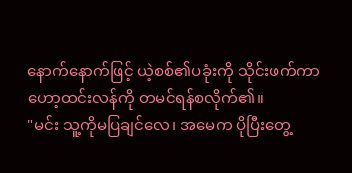နောက်နောက်ဖြင့် ယဲ့စစ်၏ပခုံးကို သိုင်းဖက်ကာ ဟော့ထင်းလန်ကို တမင်ရန်စလိုက်၏။
"မင်း သူ့ကိုမပြချင်လေ၊ အမေက ပိုပြီးတွေ့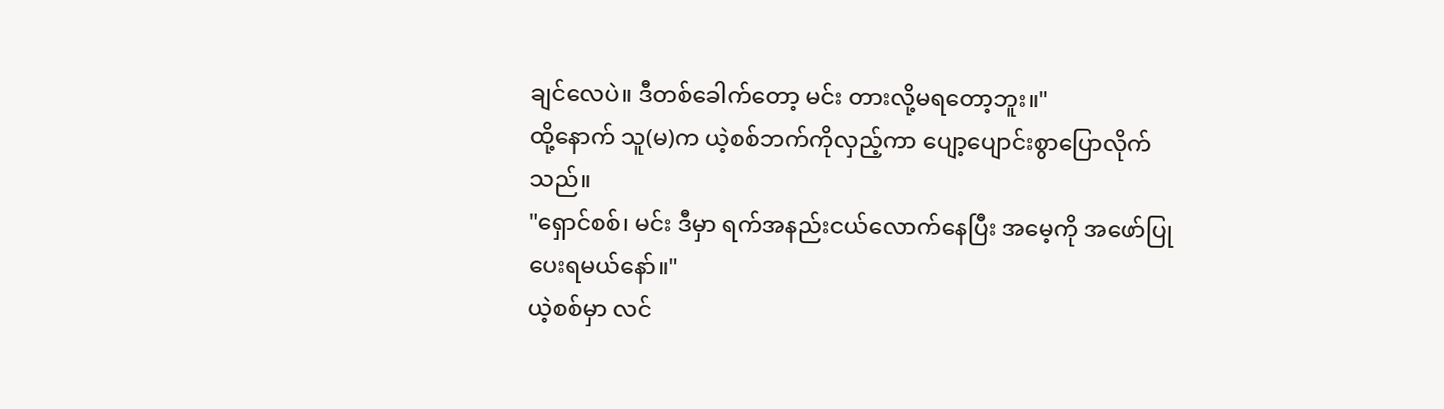ချင်လေပဲ။ ဒီတစ်ခေါက်တော့ မင်း တားလို့မရတော့ဘူး။"
ထို့နောက် သူ(မ)က ယဲ့စစ်ဘက်ကိုလှည့်ကာ ပျော့ပျောင်းစွာပြောလိုက်သည်။
"ရှောင်စစ်၊ မင်း ဒီမှာ ရက်အနည်းငယ်လောက်နေပြီး အမေ့ကို အဖော်ပြုပေးရမယ်နော်။"
ယဲ့စစ်မှာ လင်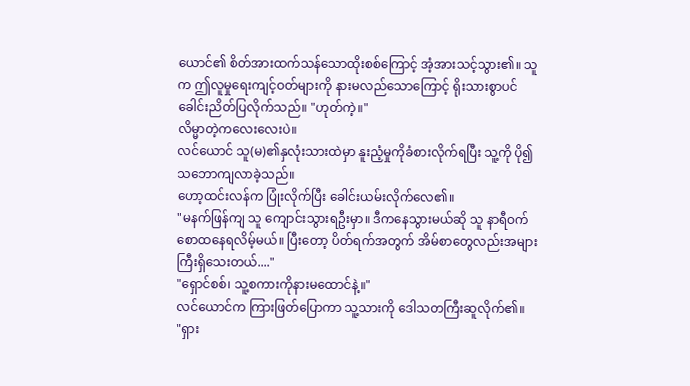ယောင်၏ စိတ်အားထက်သန်သောထိုးစစ်ကြောင့် အံ့အားသင့်သွား၏။ သူက ဤလူမှုရေးကျင့်ဝတ်များကို နားမလည်သောကြောင့် ရိုးသားစွာပင် ခေါင်းညိတ်ပြလိုက်သည်။ "ဟုတ်ကဲ့။"
လိမ္မာတဲ့ကလေးလေးပဲ။
လင်ယောင် သူ(မ)၏နှလုံးသားထဲမှာ နူးညံ့မှုကိုခံစားလိုက်ရပြီး သူ့ကို ပို၍သဘောကျလာခဲ့သည်။
ဟော့ထင်းလန်က ပြုံးလိုက်ပြီး ခေါင်းယမ်းလိုက်လေ၏။
"မနက်ဖြန်ကျ သူ ကျောင်းသွားရဦးမှာ။ ဒီကနေသွားမယ်ဆို သူ နာရီဝက်စောထနေရလိမ့်မယ်။ ပြီးတော့ ပိတ်ရက်အတွက် အိမ်စာတွေလည်းအများကြီးရှိသေးတယ်...."
"ရှောင်စစ်၊ သူ့စကားကိုနားမထောင်နဲ့။"
လင်ယောင်က ကြားဖြတ်ပြောကာ သူ့သားကို ဒေါသတကြီးဆူလိုက်၏။
"ရှား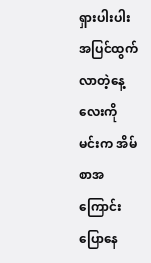ရှားပါးပါး အပြင်ထွက်လာတဲ့နေ့လေးကို မင်းက အိမ်စာအကြောင်း ပြောနေ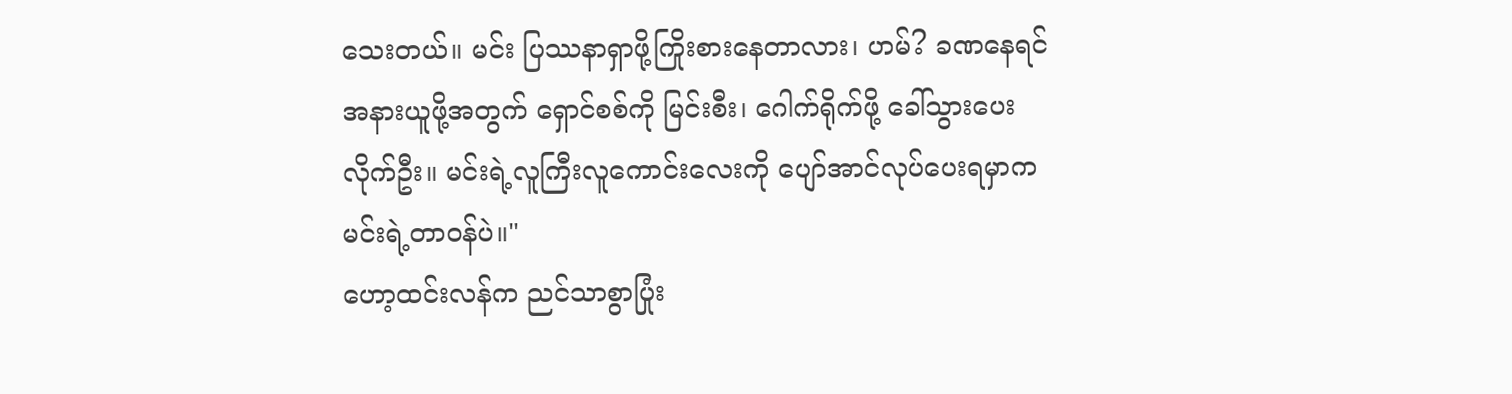သေးတယ်။ မင်း ပြဿနာရှာဖို့ကြိုးစားနေတာလား၊ ဟမ်? ခဏနေရင် အနားယူဖို့အတွက် ရှောင်စစ်ကို မြင်းစီး၊ ဂေါက်ရိုက်ဖို့ ခေါ်သွားပေးလိုက်ဦး။ မင်းရဲ့လူကြီးလူကောင်းလေးကို ပျော်အာင်လုပ်ပေးရမှာက မင်းရဲ့တာဝန်ပဲ။"
ဟော့ထင်းလန်က ညင်သာစွာပြုံး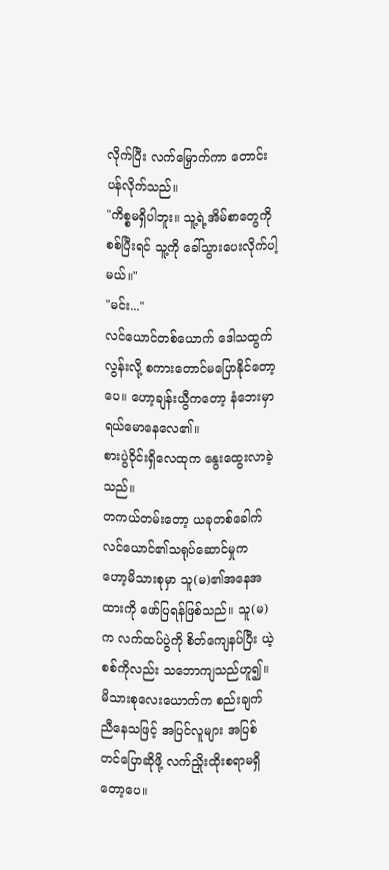လိုက်ပြီး လက်မြှောက်ကာ တောင်းပန်လိုက်သည်။
"ကိစ္စမရှိပါဘူး။ သူ့ရဲ့အိမ်စာတွေကိုစစ်ပြီးရင် သူ့ကို ခေါ်သွားပေးလိုက်ပါ့မယ်။"
"မင်း..."
လင်ယောင်တစ်ယောက် ဒေါသထွက်လွန်းလို့ စကားတောင်မပြောနိုင်တော့ပေ။ ဟော့ချန်းယွီကတော့ နံဘေးမှာ ရယ်မောနေလေ၏။
စားပွဲဝိုင်းရှိလေထုက နွေးထွေးလာခဲ့သည်။
တကယ်တမ်းတော့ ယခုတစ်ခေါက် လင်ယောင်၏သရုပ်ဆောင်မှုက ဟော့မိသားစုမှာ သူ(မ)၏အနေအထားကို ဖော်ပြရန်ဖြစ်သည်။ သူ(မ)က လက်ထပ်ပွဲကို စိတ်ကျေနပ်ပြီး ယဲ့စစ်ကိုလည်း သဘောကျသည်ဟူ၍။ မိသားစုလေးယောက်က စည်းချက်ညီနေသဖြင့် အပြင်လူများ အပြစ်တင်ပြောဆိုဖို့ လက်ညှိုးထိုးစရာမရှိတော့ပေ။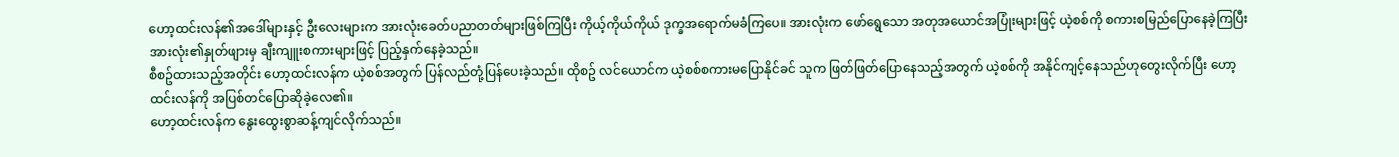ဟော့ထင်းလန်၏အဒေါ်များနှင့် ဦးလေးများက အားလုံးခေတ်ပညာတတ်များဖြစ်ကြပြီး ကိုယ့်ကိုယ်ကိုယ် ဒုက္ခအရောက်မခံကြပေ။ အားလုံးက ဖော်ရွေသော အတုအယောင်အပြုံးများဖြင့် ယဲ့စစ်ကို စကားစမြည်ပြောနေခဲ့ကြပြီး အားလုံး၏နှုတ်ဖျားမှ ချီးကျူးစကားများဖြင့် ပြည့်နှက်နေခဲ့သည်။
စီစဥ်ထားသည့်အတိုင်း ဟော့ထင်းလန်က ယဲ့စစ်အတွက် ပြန်လည်တုံ့ပြန်ပေးခဲ့သည်။ ထိုစဥ် လင်ယောင်က ယဲ့စစ်စကားမပြောနိုင်ခင် သူက ဖြတ်ဖြတ်ပြောနေသည့်အတွက် ယဲ့စစ်ကို အနိုင်ကျင့်နေသည်ဟုတွေးလိုက်ပြီး ဟော့ထင်းလန်ကို အပြစ်တင်ပြောဆိုခဲ့လေ၏။
ဟော့ထင်းလန်က နွေးထွေးစွာဆန့်ကျင်လိုက်သည်။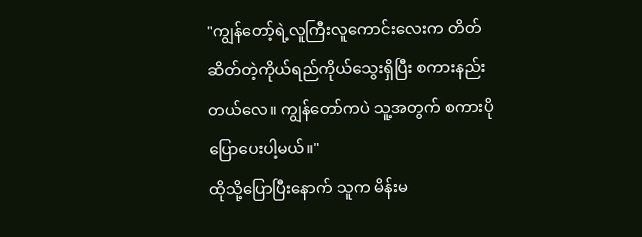"ကျွန်တော့်ရဲ့လူကြီးလူကောင်းလေးက တိတ်ဆိတ်တဲ့ကိုယ်ရည်ကိုယ်သွေးရှိပြီး စကားနည်းတယ်လေ။ ကျွန်တော်ကပဲ သူ့အတွက် စကားပိုပြောပေးပါ့မယ်။"
ထိုသို့ပြောပြီးနောက် သူက မိန်းမ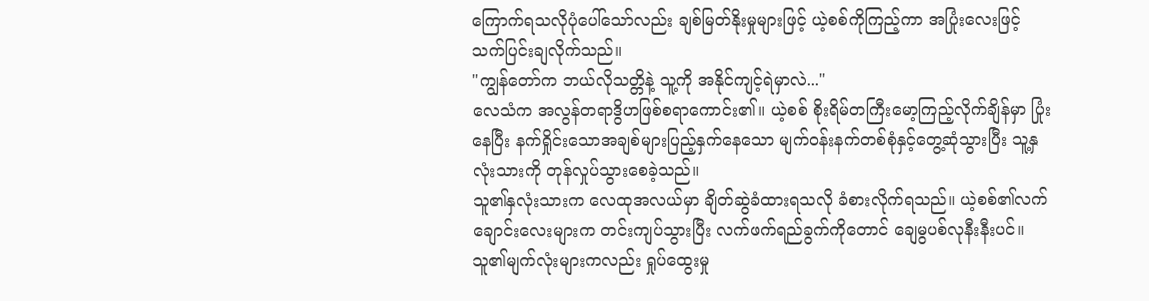ကြောက်ရသလိုပုံပေါ်သော်လည်း ချစ်မြတ်နိုးမှုများဖြင့် ယဲ့စစ်ကိုကြည့်ကာ အပြုံးလေးဖြင့် သက်ပြင်းချလိုက်သည်။
"ကျွန်တော်က ဘယ်လိုသတ္တိနဲ့ သူ့ကို အနိုင်ကျင့်ရဲမှာလဲ..."
လေသံက အလွန်တရာဒွိဟဖြစ်စရာကောင်း၏။ ယဲ့စစ် စိုးရိမ်တကြီးမော့ကြည့်လိုက်ချိန်မှာ ပြုံးနေပြီး နက်ရှိုင်းသောအချစ်များပြည့်နှက်နေသော မျက်ဝန်းနက်တစ်စုံနှင့်တွေ့ဆုံသွားပြီး သူ့နှလုံးသားကို တုန်လှုပ်သွားစေခဲ့သည်။
သူ၏နှလုံးသားက လေထုအလယ်မှာ ချိတ်ဆွဲခံထားရသလို ခံစားလိုက်ရသည်။ ယဲ့စစ်၏လက်ချောင်းလေးများက တင်းကျပ်သွားပြီး လက်ဖက်ရည်ခွက်ကိုတောင် ချေမွပစ်လုနီးနီးပင်။ သူ၏မျက်လုံးများကလည်း ရှုပ်ထွေးမှု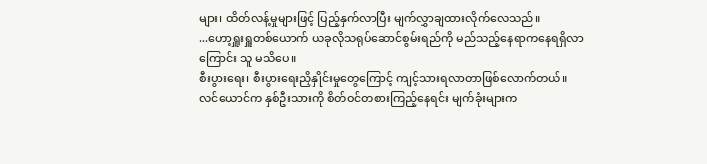များ၊ ထိတ်လန့်မှုများဖြင့် ပြည့်နှက်လာပြီး မျက်လွှာချထားလိုက်လေသည်။
...ဟော့ရှူးရှူတစ်ယောက် ယခုလိုသရုပ်ဆောင်စွမ်းရည်ကို မည်သည့်နေရာကနေရရှိလာကြောင်း သူ မသိပေ။
စီးပွားရေး၊ စီးပွားရေးညှိနှိုင်းမှုတွေကြောင့် ကျင့်သားရလာတာဖြစ်လောက်တယ်။
လင်ယောင်က နှစ်ဦးသားကို စိတ်ဝင်တစားကြည့်နေရင်း မျက်ခုံးများက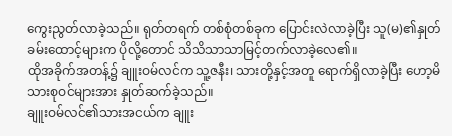ကွေးညွတ်လာခဲ့သည်။ ရုတ်တရက် တစ်စုံတစ်ခုက ပြောင်းလဲလာခဲ့ပြီး သူ(မ)၏နှုတ်ခမ်းထောင့်များက ပိုလို့တောင် သိသိသာသာမြင့်တက်လာခဲ့လေ၏။
ထိုအခိုက်အတန့်၌ ချူးဝမ်လင်က သူ့ဇနီး၊ သားတို့နှင့်အတူ ရောက်ရှိလာခဲ့ပြီး ဟော့မိသားစုဝင်များအား နှုတ်ဆက်ခဲ့သည်။
ချူးဝမ်လင်၏သားအငယ်က ချူး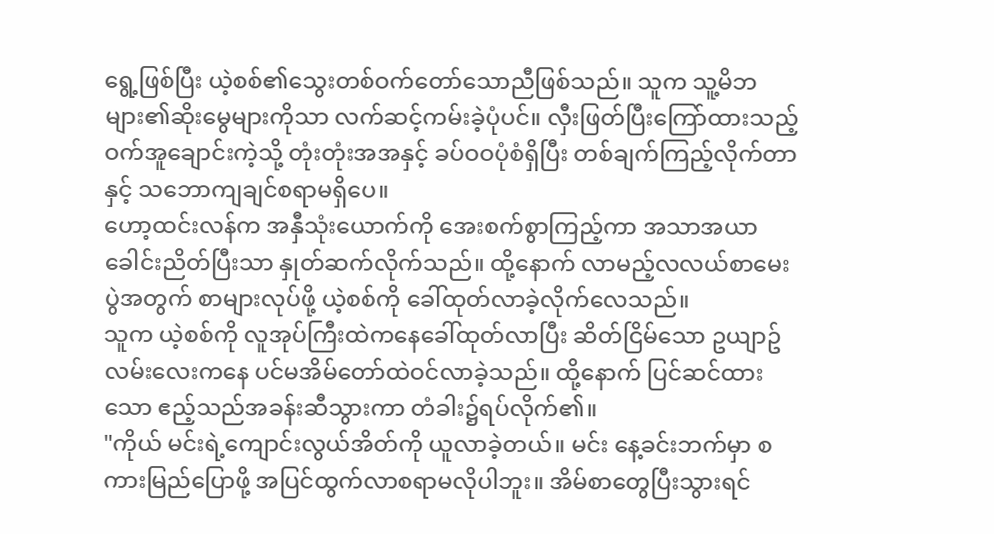ရွေ့ဖြစ်ပြီး ယဲ့စစ်၏သွေးတစ်ဝက်တော်သောညီဖြစ်သည်။ သူက သူ့မိဘများ၏ဆိုးမွေများကိုသာ လက်ဆင့်ကမ်းခဲ့ပုံပင်။ လှီးဖြတ်ပြီးကြော်ထားသည့် ဝက်အူချောင်းကဲ့သို့ တုံးတုံးအအနှင့် ခပ်ဝဝပုံစံရှိပြီး တစ်ချက်ကြည့်လိုက်တာနှင့် သဘောကျချင်စရာမရှိပေ။
ဟော့ထင်းလန်က အနှီသုံးယောက်ကို အေးစက်စွာကြည့်ကာ အသာအယာခေါင်းညိတ်ပြီးသာ နှုတ်ဆက်လိုက်သည်။ ထို့နောက် လာမည့်လလယ်စာမေးပွဲအတွက် စာများလုပ်ဖို့ ယဲ့စစ်ကို ခေါ်ထုတ်လာခဲ့လိုက်လေသည်။
သူက ယဲ့စစ်ကို လူအုပ်ကြီးထဲကနေခေါ်ထုတ်လာပြီး ဆိတ်ငြိမ်သော ဥယျာဥ်လမ်းလေးကနေ ပင်မအိမ်တော်ထဲဝင်လာခဲ့သည်။ ထို့နောက် ပြင်ဆင်ထားသော ဧည့်သည်အခန်းဆီသွားကာ တံခါး၌ရပ်လိုက်၏။
"ကိုယ် မင်းရဲ့ကျောင်းလွယ်အိတ်ကို ယူလာခဲ့တယ်။ မင်း နေ့ခင်းဘက်မှာ စကားမြည်ပြောဖို့ အပြင်ထွက်လာစရာမလိုပါဘူး။ အိမ်စာတွေပြီးသွားရင်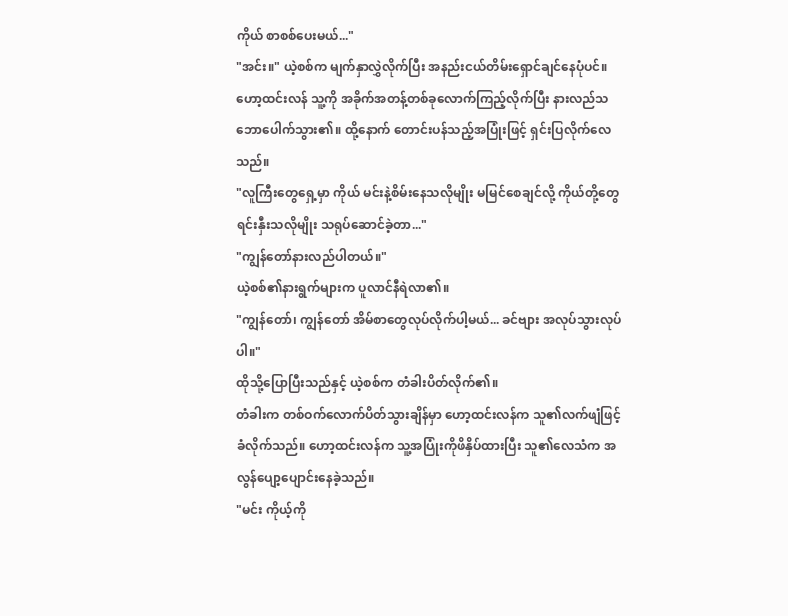ကိုယ် စာစစ်ပေးမယ်..."
"အင်း။" ယဲ့စစ်က မျက်နှာလွှဲလိုက်ပြီး အနည်းငယ်တိမ်းရှောင်ချင်နေပုံပင်။
ဟော့ထင်းလန် သူ့ကို အခိုက်အတန့်တစ်ခုလောက်ကြည့်လိုက်ပြီး နားလည်သဘောပေါက်သွား၏။ ထို့နောက် တောင်းပန်သည့်အပြုံးဖြင့် ရှင်းပြလိုက်လေသည်။
"လူကြီးတွေရှေ့မှာ ကိုယ် မင်းနဲ့စိမ်းနေသလိုမျိုး မမြင်စေချင်လို့ ကိုယ်တို့တွေ ရင်းနှီးသလိုမျိုး သရုပ်ဆောင်ခဲ့တာ..."
"ကျွန်တော်နားလည်ပါတယ်။"
ယဲ့စစ်၏နားရွက်များက ပူလာင်နီရဲလာ၏။
"ကျွန်တော်၊ ကျွန်တော် အိမ်စာတွေလုပ်လိုက်ပါ့မယ်... ခင်ဗျား အလုပ်သွားလုပ်ပါ။"
ထိုသို့ပြောပြီးသည်နှင့် ယဲ့စစ်က တံခါးပိတ်လိုက်၏။
တံခါးက တစ်ဝက်လောက်ပိတ်သွားချိန်မှာ ဟော့ထင်းလန်က သူ၏လက်ဖျံဖြင့် ခံလိုက်သည်။ ဟော့ထင်းလန်က သူ့အပြုံးကိုဖိနှိပ်ထားပြီး သူ၏လေသံက အလွန်ပျော့ပျောင်းနေခဲ့သည်။
"မင်း ကိုယ့်ကို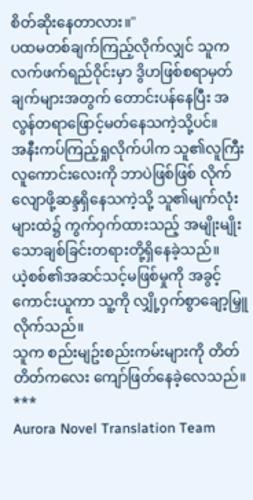စိတ်ဆိုးနေတာလား။"
ပထမတစ်ချက်ကြည့်လိုက်လျှင် သူက လက်ဖက်ရည်ဝိုင်းမှာ ဒွိဟဖြစ်စရာမှတ်ချက်များအတွက် တောင်းပန်နေပြီး အလွန်တရာဖြောင့်မတ်နေသကဲ့သို့ပင်။
အနီးကပ်ကြည့်ရှုလိုက်ပါက သူ၏လူကြီးလူကောင်းလေးကို ဘာပဲဖြစ်ဖြစ် လိုက်လျောဖို့ဆန္ဒရှိနေသကဲ့သို့ သူ၏မျက်လုံးများထဲ၌ ကွက်ဝှက်ထားသည့် အမျိုးမျိုးသောချစ်ခြင်းတရားတို့ရှိနေခဲ့သည်။
ယဲ့စစ်၏အဆင်သင့်မဖြစ်မှုကို အခွင့်ကောင်းယူကာ သူ့ကို လျှို့ဝှက်စွာချော့မြှူလိုက်သည်။
သူက စည်းမျဥ်းစည်းကမ်းများကို တိတ်တိတ်ကလေး ကျော်ဖြတ်နေခဲ့လေသည်။
***
Aurora Novel Translation Team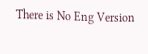There is No Eng Version